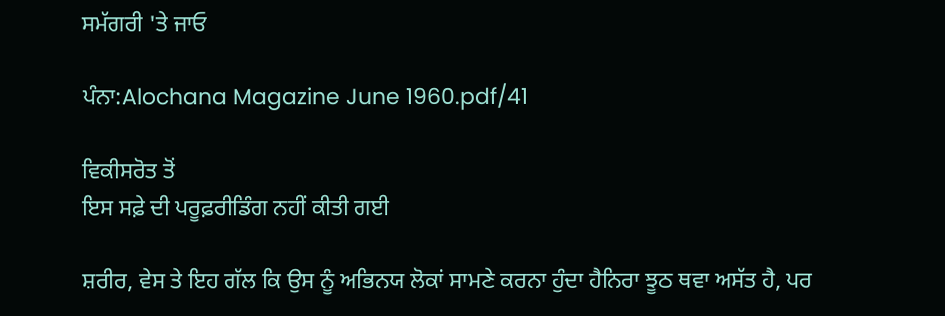ਸਮੱਗਰੀ 'ਤੇ ਜਾਓ

ਪੰਨਾ:Alochana Magazine June 1960.pdf/41

ਵਿਕੀਸਰੋਤ ਤੋਂ
ਇਸ ਸਫ਼ੇ ਦੀ ਪਰੂਫ਼ਰੀਡਿੰਗ ਨਹੀਂ ਕੀਤੀ ਗਈ

ਸ਼ਰੀਰ, ਵੇਸ ਤੇ ਇਹ ਗੱਲ ਕਿ ਉਸ ਨੂੰ ਅਭਿਨਯ ਲੋਕਾਂ ਸਾਮਣੇ ਕਰਨਾ ਹੁੰਦਾ ਹੈਨਿਰਾ ਝੂਠ ਥਵਾ ਅਸੱਤ ਹੈ, ਪਰ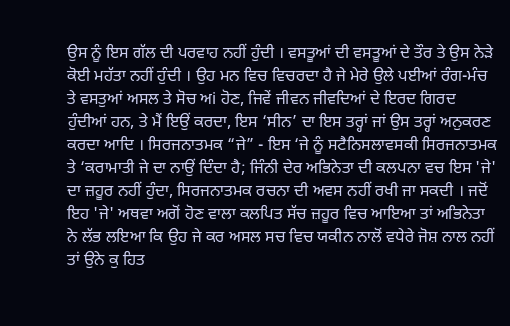ਉਸ ਨੂੰ ਇਸ ਗੱਲ ਦੀ ਪਰਵਾਹ ਨਹੀਂ ਹੁੰਦੀ । ਵਸਤੂਆਂ ਦੀ ਵਸਤੂਆਂ ਦੇ ਤੌਰ ਤੇ ਉਸ ਨੇੜੇ ਕੋਈ ਮਹੱਤਾ ਨਹੀਂ ਹੁੰਦੀ । ਉਹ ਮਨ ਵਿਚ ਵਿਚਰਦਾ ਹੈ ਜੇ ਮੇਰੇ ਉਲੇ ਪਈਆਂ ਰੰਗ-ਮੰਚ ਤੇ ਵਸਤੁਆਂ ਅਸਲ ਤੇ ਸੋਚ ਅi ਹੋਣ, ਜਿਵੇਂ ਜੀਵਨ ਜੀਵਦਿਆਂ ਦੇ ਇਰਦ ਗਿਰਦ ਹੁੰਦੀਆਂ ਹਨ, ਤੇ ਮੈਂ ਇਉਂ ਕਰਦਾ, ਇਸ ‘ਸੀਨ’ ਦਾ ਇਸ ਤਰ੍ਹਾਂ ਜਾਂ ਉਸ ਤਰ੍ਹਾਂ ਅਨੁਕਰਣ ਕਰਦਾ ਆਦਿ । ਸਿਰਜਨਾਤਮਕ “ਜੇ” - ਇਸ ‘ਜੇ ਨੂੰ ਸਟੈਨਿਸਲਾਵਸਕੀ ਸਿਰਜਨਾਤਮਕ ਤੇ ‘ਕਰਾਮਾਤੀ ਜੇ ਦਾ ਨਾਉਂ ਦਿੰਦਾ ਹੈ; ਜਿੰਨੀ ਦੇਰ ਅਭਿਨੇਤਾ ਦੀ ਕਲਪਨਾ ਵਚ ਇਸ 'ਜੇ' ਦਾ ਜ਼ਹੂਰ ਨਹੀਂ ਹੁੰਦਾ, ਸਿਰਜਨਾਤਮਕ ਰਚਨਾ ਦੀ ਅਵਸ ਨਹੀਂ ਰਖੀ ਜਾ ਸਕਦੀ । ਜਦੋਂ ਇਹ 'ਜੇ' ਅਥਵਾ ਅਗੋਂ ਹੋਣ ਵਾਲਾ ਕਲਪਿਤ ਸੱਚ ਜ਼ਹੂਰ ਵਿਚ ਆਇਆ ਤਾਂ ਅਭਿਨੇਤਾ ਨੇ ਲੱਭ ਲਇਆ ਕਿ ਉਹ ਜੇ ਕਰ ਅਸਲ ਸਚ ਵਿਚ ਯਕੀਨ ਨਾਲੋਂ ਵਧੇਰੇ ਜੋਸ਼ ਨਾਲ ਨਹੀਂ ਤਾਂ ਉਨੇ ਕੁ ਹਿਤ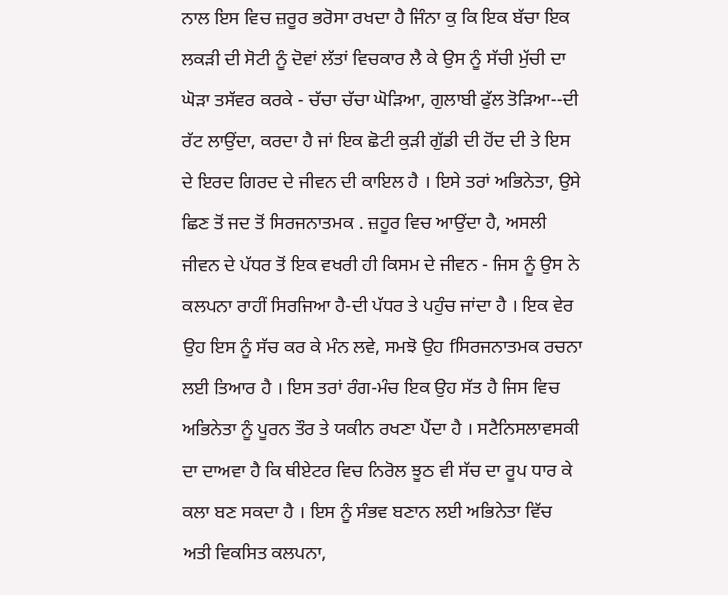ਨਾਲ ਇਸ ਵਿਚ ਜ਼ਰੂਰ ਭਰੋਸਾ ਰਖਦਾ ਹੈ ਜਿੰਨਾ ਕੁ ਕਿ ਇਕ ਬੱਚਾ ਇਕ ਲਕੜੀ ਦੀ ਸੋਟੀ ਨੂੰ ਦੋਵਾਂ ਲੱਤਾਂ ਵਿਚਕਾਰ ਲੈ ਕੇ ਉਸ ਨੂੰ ਸੱਚੀ ਮੁੱਚੀ ਦਾ ਘੋੜਾ ਤਸੱਵਰ ਕਰਕੇ - ਚੱਚਾ ਚੱਚਾ ਘੋੜਿਆ, ਗੁਲਾਬੀ ਫੁੱਲ ਤੋੜਿਆ--ਦੀ ਰੱਟ ਲਾਉਂਦਾ, ਕਰਦਾ ਹੈ ਜਾਂ ਇਕ ਛੋਟੀ ਕੁੜੀ ਗੁੱਡੀ ਦੀ ਹੋਂਦ ਦੀ ਤੇ ਇਸ ਦੇ ਇਰਦ ਗਿਰਦ ਦੇ ਜੀਵਨ ਦੀ ਕਾਇਲ ਹੈ । ਇਸੇ ਤਰਾਂ ਅਭਿਨੇਤਾ, ਉਸੇ ਛਿਣ ਤੋਂ ਜਦ ਤੋਂ ਸਿਰਜਨਾਤਮਕ . ਜ਼ਹੂਰ ਵਿਚ ਆਉਂਦਾ ਹੈ, ਅਸਲੀ ਜੀਵਨ ਦੇ ਪੱਧਰ ਤੋਂ ਇਕ ਵਖਰੀ ਹੀ ਕਿਸਮ ਦੇ ਜੀਵਨ - ਜਿਸ ਨੂੰ ਉਸ ਨੇ ਕਲਪਨਾ ਰਾਹੀਂ ਸਿਰਜਿਆ ਹੈ-ਦੀ ਪੱਧਰ ਤੇ ਪਹੁੰਚ ਜਾਂਦਾ ਹੈ । ਇਕ ਵੇਰ ਉਹ ਇਸ ਨੂੰ ਸੱਚ ਕਰ ਕੇ ਮੰਨ ਲਵੇ, ਸਮਝੋ ਉਹ fਸਿਰਜਨਾਤਮਕ ਰਚਨਾ ਲਈ ਤਿਆਰ ਹੈ । ਇਸ ਤਰਾਂ ਰੰਗ-ਮੰਚ ਇਕ ਉਹ ਸੱਤ ਹੈ ਜਿਸ ਵਿਚ ਅਭਿਨੇਤਾ ਨੂੰ ਪੂਰਨ ਤੌਰ ਤੇ ਯਕੀਨ ਰਖਣਾ ਪੈਂਦਾ ਹੈ । ਸਟੈਨਿਸਲਾਵਸਕੀ ਦਾ ਦਾਅਵਾ ਹੈ ਕਿ ਥੀਏਟਰ ਵਿਚ ਨਿਰੋਲ ਝੂਠ ਵੀ ਸੱਚ ਦਾ ਰੂਪ ਧਾਰ ਕੇ ਕਲਾ ਬਣ ਸਕਦਾ ਹੈ । ਇਸ ਨੂੰ ਸੰਭਵ ਬਣਾਨ ਲਈ ਅਭਿਨੇਤਾ ਵਿੱਚ ਅਤੀ ਵਿਕਸਿਤ ਕਲਪਨਾ,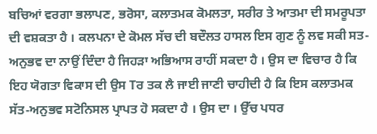ਬਚਿਆਂ ਵਰਗਾ ਭਲਾਪਣ, ਭਰੋਸਾ, ਕਲਾਤਮਕ ਕੋਮਲਤਾ, ਸਰੀਰ ਤੇ ਆਤਮਾ ਦੀ ਸਮਰੂਪਤਾ ਦੀ ਵਸ਼ਕਤਾ ਹੈ । ਕਲਪਨਾ ਦੇ ਕੋਮਲ ਸੱਚ ਦੀ ਬਦੌਲਤ ਹਾਸਲ ਇਸ ਗੁਣ ਨੂੰ ਲਵ ਸਕੀ ਸਤ-ਅਨੁਭਵ ਦਾ ਨਾਉਂ ਦਿੰਦਾ ਹੈ ਜਿਹੜਾ ਅਭਿਆਸ ਰਾਹੀਂ ਸਕਦਾ ਹੈ । ਉਸ ਦਾ ਵਿਚਾਰ ਹੈ ਕਿ ਇਹ ਯੋਗਤਾ ਵਿਕਾਸ ਦੀ ਉਸ Tਰ ਤਕ ਲੈ ਜਾਈ ਜਾਣੀ ਚਾਹੀਦੀ ਹੈ ਕਿ ਇਸ ਕਲਾਤਮਕ ਸੱਤ-ਅਨੁਭਵ ਸਟੋਨਿਸਲ ਪ੍ਰਾਪਤ ਹੋ ਸਕਦਾ ਹੈ । ਉਸ ਦਾ । ਉੱਚ ਪਧਰ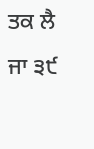ਤਕ ਲੈ ਜਾ ੩੯